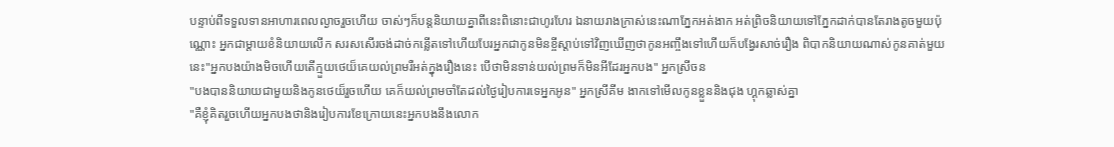បន្ទាប់ពីទទួលទានអាហារពេលល្ងាចរួចហើយ ចាស់ៗក៏បន្តនិយាយគ្នាពីនេះពិនោះជាហូរហែរ ឯនាយរាងក្រាស់នេះណាភ្នែកអត់ងាក អត់ព្រិចនិយាយទៅភ្នែកដាក់បានតែរាងតូចមួយប៉ុណ្ណោះ អ្នកជាម្តាយខំនិយាយលើក សរសសើរចង់ដាច់កន្លើតទៅហើយបែរអ្នកជាកូនមិនខ្ចីស្តាប់ទៅវិញឃើញថាកូនអញ្ចឹងទៅហើយក៏បង្វែរសាច់រឿង ពិបាកនិយាយណាស់កូនគាត់មួយនេះ"អ្នកបងយ៉ាងមិចហើយតើក្មួយថេយ៏គេយល់ព្រមរឺអត់ក្នុងរឿងនេះ បើថាមិនទាន់យល់ព្រមក៏មិនអីដែរអ្នកបង" អ្នកស្រីចន
"បងបាននិយាយជាមួយនិងកូនថេយ៏រួចហើយ គេក៏យល់ព្រមចាំតែដល់ថ្ងៃរៀបការទេអ្នកអូន" អ្នកស្រីគីម ងាកទៅមើលកូនខ្លួននិងជុង ហ្គុកឆ្លាស់គ្នា
"គឺខ្ញុំគិតរួចហើយអ្នកបងថានិងរៀបការខែក្រោយនេះអ្នកបងនឹងលោក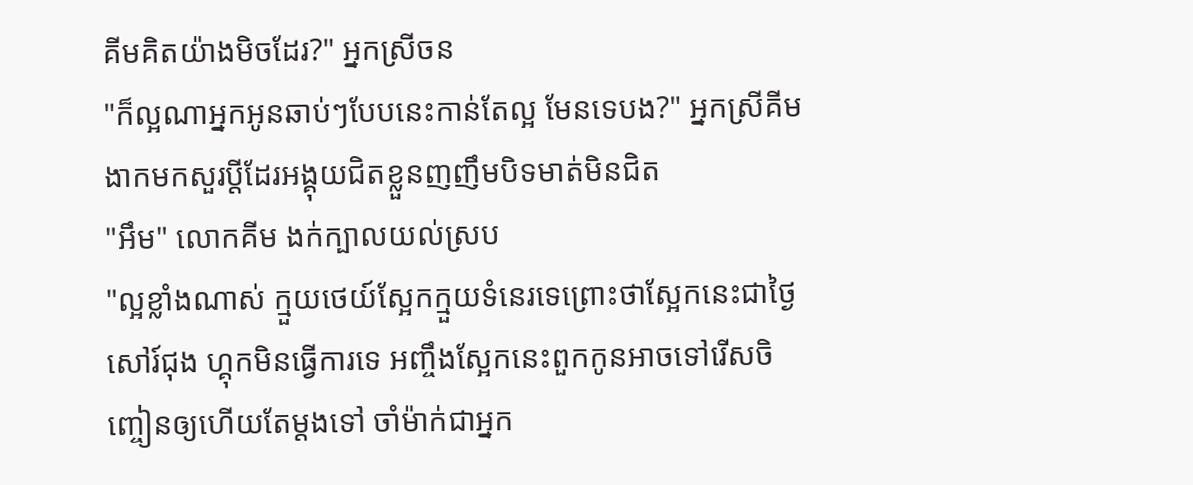គីមគិតយ៉ាងមិចដែរ?" អ្នកស្រីចន
"ក៏ល្អណាអ្នកអូនឆាប់ៗបែបនេះកាន់តែល្អ មែនទេបង?" អ្នកស្រីគីម ងាកមកសួរប្តីដែរអង្គុយជិតខ្លួនញញឹមបិទមាត់មិនជិត
"អឹម" លោកគីម ងក់ក្បាលយល់ស្រប
"ល្អខ្លាំងណាស់ ក្មួយថេយ៍ស្អែកក្មួយទំនេរទេព្រោះថាស្អែកនេះជាថ្ងៃសៅរ៍ជុង ហ្គុកមិនធ្វើការទេ អញ្ចឹងស្អែកនេះពួកកូនអាចទៅរើសចិញ្ចៀនឲ្យហើយតែម្តងទៅ ចាំម៉ាក់ជាអ្នក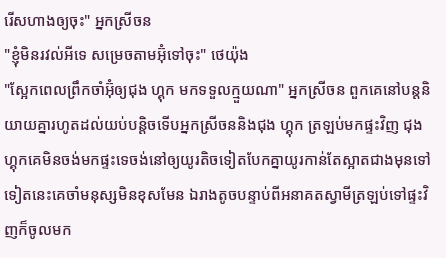រើសហាងឲ្យចុះ" អ្នកស្រីចន
"ខ្ញុំមិនរវល់អីទេ សម្រេចតាមអ៊ុំទៅចុះ" ថេយ៉ុង
"ស្អែកពេលព្រឹកចាំអ៊ុំឲ្យជុង ហ្គុក មកទទួលក្មួយណា" អ្នកស្រីចន ពួកគេនៅបន្តនិយាយគ្នារហូតដល់យប់បន្តិចទើបអ្នកស្រីចននិងជុង ហ្គុក ត្រឡប់មកផ្ទះវិញ ជុង ហ្គុកគេមិនចង់មកផ្ទះទេចង់នៅឲ្យយូរតិចទៀតបែកគ្នាយូរកាន់តែស្អាតជាងមុនទៅទៀតនេះគេចាំមនុស្សមិនខុសមែន ឯរាងតូចបន្ទាប់ពីអនាគតស្វាមីត្រឡប់ទៅផ្ទះវិញក៏ចូលមក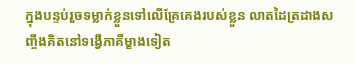ក្នុងបន្ទប់រួចទម្លាក់ខ្លួនទៅលើគ្រែគេងរបស់ខ្លួន លាតដៃត្រដាងសញ្ចឹងគិតនៅទង្វើភាគីម្ខាងទៀត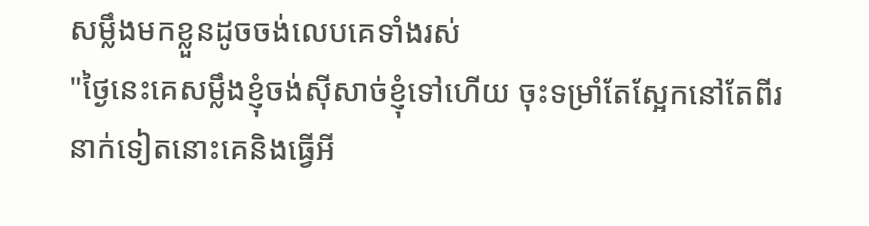សម្លឹងមកខ្លួនដូចចង់លេបគេទាំងរស់
"ថ្ងៃនេះគេសម្លឹងខ្ញុំចង់សុីសាច់ខ្ញុំទៅហើយ ចុះទម្រាំតែស្អែកនៅតែពីរនាក់ទៀតនោះគេនិងធ្វើអី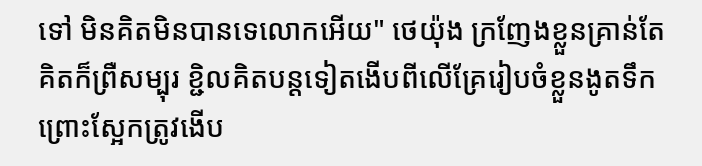ទៅ មិនគិតមិនបានទេលោកអើយ" ថេយ៉ុង ក្រញែងខ្លួនគ្រាន់តែគិតក៏ព្រឺសម្បុរ ខ្ជិលគិតបន្តទៀតងើបពីលើគ្រែរៀបចំខ្លួនងូតទឹក ព្រោះស្អែកត្រូវងើប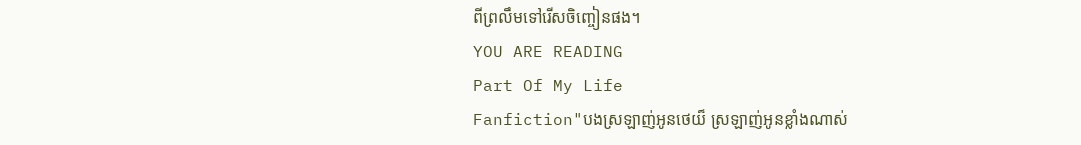ពីព្រលឹមទៅរើសចិញ្ចៀនផង។
YOU ARE READING
Part Of My Life
Fanfiction"បងស្រឡាញ់អូនថេយ៏ ស្រឡាញ់អូនខ្លាំងណាស់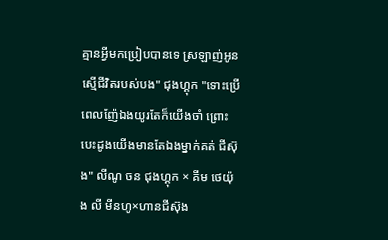គ្មានអ្វីមកប្រៀបបានទេ ស្រឡាញ់អូនស្មើជីវិតរបស់បង" ជុងហ្គុក "ទោះប្រើពេលញ៉ែឯងយូរតែក៏យើងចាំ ព្រោះបេះដូងយើងមានតែឯងម្នាក់គត់ ជីស៊ុង" លីណូ ចន ជុងហ្គុក × គីម ថេយ៉ុង លី មីនហូ×ហានជីស៊ុង